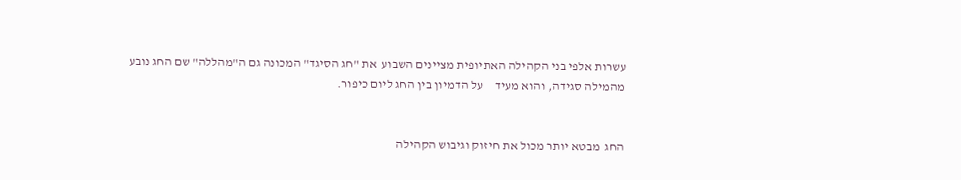עשרות אלפי בני הקהילה האתיופית מציינים השבוע  את "חג הסיגד" המכונה גם ה"מהללה" שם החג נובע מהמילה סגידה, והוא מעיד     על הדמיון בין החג ליום כיפור.


החג  מבטא יותר מכול את חיזוק וגיבוש הקהילה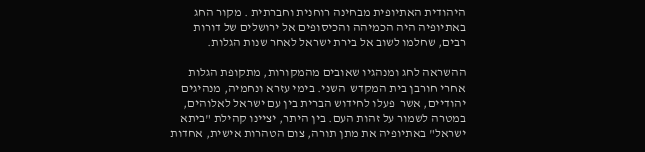היהודית האתיופית מבחינה רוחנית וחברתית . מקור החג באתיופיה היה הכמיהה והכיסופים אל ירושלים של דורות רבים, שחלמו לשוב אל בירת ישראל לאחר שנות הגלות.

ההשראה לחג ומנהגיו שאובים מהמקורות, מתקופת הגלות אחרי חורבן בית המקדש  השני. בימי עזרא ונחמיה, מנהיגים יהודיים, אשר  פעלו לחידוש הברית בין עם ישראל לאלוהים, במטרה לשמור על זהות העם. בין היתר, יציינו קהילת "ביתא ישראל" באתיופיה את מתן תורה, צום הטהרות אישית, אחדות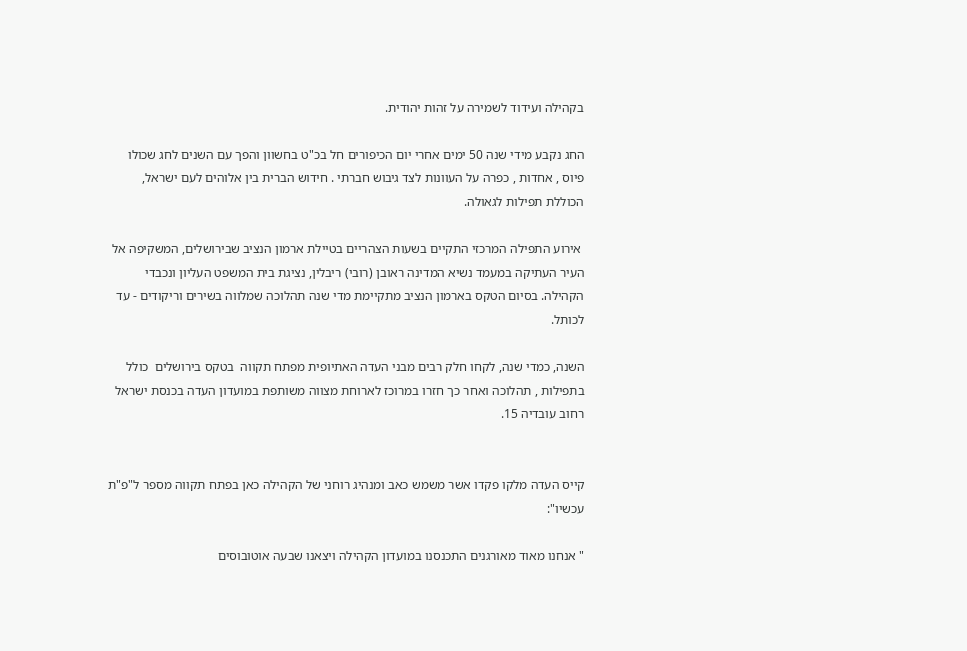בקהילה ועידוד לשמירה על זהות יהודית.

החג נקבע מידי שנה 50 ימים אחרי יום הכיפורים חל בכ"ט בחשוון והפך עם השנים לחג שכולו פיוס , אחדות , כפרה על העוונות לצד גיבוש חברתי . חידוש הברית בין אלוהים לעם ישראל, הכוללת תפילות לגאולה.

 אירוע התפילה המרכזי התקיים בשעות הצהריים בטיילת ארמון הנציב שבירושלים, המשקיפה אל העיר העתיקה במעמד נשיא המדינה ראובן (רובי) ריבלין, נציגת בית המשפט העליון ונכבדי הקהילה. בסיום הטקס בארמון הנציב מתקיימת מדי שנה תהלוכה שמלווה בשירים וריקודים - עד לכותל.

השנה, כמדי שנה, לקחו חלק רבים מבני העדה האתיופית מפתח תקווה  בטקס בירושלים  כולל בתפילות , תהלוכה ואחר כך חזרו במרוכז לארוחת מצווה משותפת במועדון העדה בכנסת ישראל רחוב עובדיה 15.


קייס העדה מלקו פקדו אשר משמש כאב ומנהיג רוחני של הקהילה כאן בפתח תקווה מספר ל"פ"ת עכשיו":

" אנחנו מאוד מאורגנים התכנסנו במועדון הקהילה ויצאנו שבעה אוטובוסים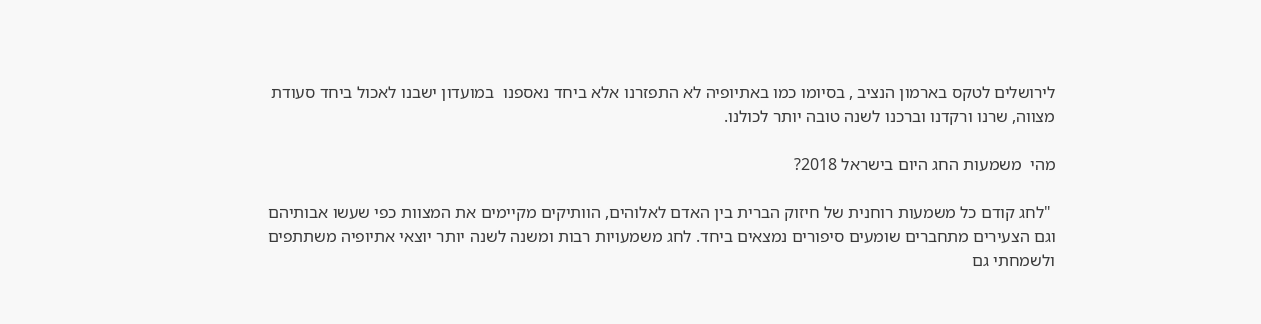לירושלים לטקס בארמון הנציב , בסיומו כמו באתיופיה לא התפזרנו אלא ביחד נאספנו  במועדון ישבנו לאכול ביחד סעודת מצווה, שרנו ורקדנו וברכנו לשנה טובה יותר לכולנו.

מהי  משמעות החג היום בישראל 2018?

 "לחג קודם כל משמעות רוחנית של חיזוק הברית בין האדם לאלוהים, הוותיקים מקיימים את המצוות כפי שעשו אבותיהם וגם הצעירים מתחברים שומעים סיפורים נמצאים ביחד. לחג משמעויות רבות ומשנה לשנה יותר יוצאי אתיופיה משתתפים ולשמחתי גם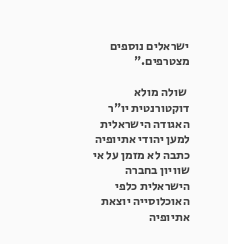ישראלים נוספים מצטרפים."

 שולה מולא דוקטורנטית יו"ר האגודה הישראלית למען יהודי אתיופיה כתבה לא מזמן על אי שוויון בחברה הישראלית כלפי האוכלוסייה יוצאת אתיופיה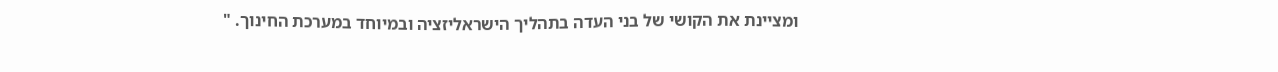ומציינת את הקושי של בני העדה בתהליך הישראליזציה ובמיוחד במערכת החינוך. "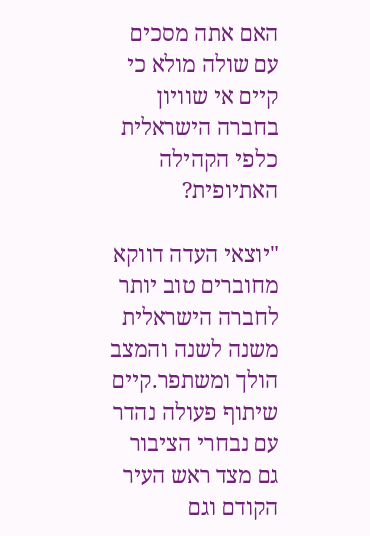האם אתה מסכים עם שולה מולא כי קיים אי שוויון בחברה הישראלית כלפי הקהילה האתיופית?

"יוצאי העדה דווקא מחוברים טוב יותר לחברה הישראלית משנה לשנה והמצב הולך ומשתפר.קיים שיתוף פעולה נהדר עם נבחרי הציבור גם מצד ראש העיר הקודם וגם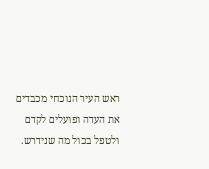ראש העיר הנוכחי מכבדים את העדה ופועלים לקדם ולטפל בכול מה שנידרש.